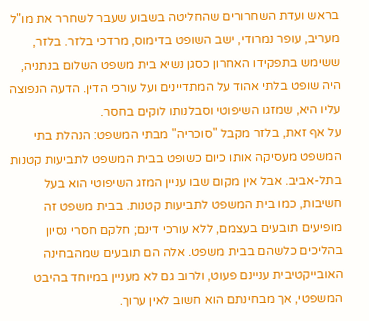בראש ועדת השחרורים שהחליטה בשבוע שעבר לשחרר את מו"ל מעריב, עופר נמרודי, ישב השופט בדימוס, מרדכי בלזר. בלזר, ששימש בתפקידו האחרון כסגן נשיא בית משפט השלום בנתניה, היה שופט בלתי אהוד על המתדיינים ועל עורכי הדין. הדעה הנפוצה עליו היא, שמזגו השיפוטי וסבלנותו לוקים בחסר.
על אף זאת, בלזר מקבל "סוכריה" מבתי המשפט: הנהלת בתי המשפט מעסיקה אותו כיום כשופט בבית המשפט לתביעות קטנות בתל-אביב. אבל אין מקום שבו עניין המזג השיפוטי הוא בעל חשיבות, כמו בית המשפט לתביעות קטנות. בבית משפט זה מופיעים תובעים בעצמם, ללא עורכי דינם; חלקם חסרי נסיון בהליכים כלשהם בבית משפט. אלה הם תובעים שמהבחינה האובייקטיבית עניינם פעוט, ולרוב גם לא מעניין במיוחד בהיבט המשפטי, אך מבחינתם הוא חשוב לאין ערוך.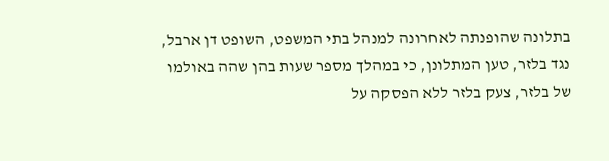בתלונה שהופנתה לאחרונה למנהל בתי המשפט, השופט דן ארבל, נגד בלזר, טען המתלונן, כי במהלך מספר שעות בהן שהה באולמו של בלזר, צעק בלזר ללא הפסקה על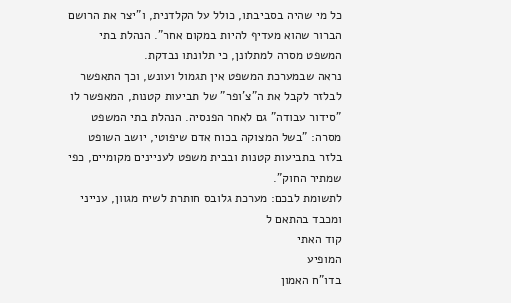כל מי שהיה בסביבתו, כולל על הקלדנית, ו"יצר את הרושם הברור שהוא מעדיף להיות במקום אחר". הנהלת בתי המשפט מסרה למתלונן, כי תלונתו נבדקת.
נראה שבמערכת המשפט אין תגמול ועונש, וכך התאפשר לבלזר לקבל את ה"צ'ופר" של תביעות קטנות, המאפשר לו "סידור עבודה" גם לאחר הפנסיה. הנהלת בתי המשפט מסרה: "בשל המצוקה בכוח אדם שיפוטי, יושב השופט בלזר בתביעות קטנות ובבית משפט לעניינים מקומיים, כפי שמתיר החוק".
לתשומת לבכם: מערכת גלובס חותרת לשיח מגוון, ענייני ומכבד בהתאם ל
קוד האתי
המופיע
בדו"ח האמון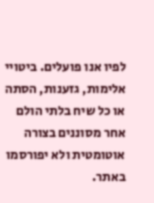לפיו אנו פועלים. ביטויי אלימות, גזענות, הסתה או כל שיח בלתי הולם אחר מסוננים בצורה
אוטומטית ולא יפורסמו באתר.